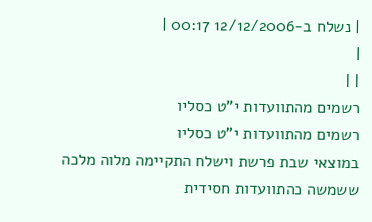| נשלח ב-12/12/2006 00:17 |
|
| |
רשמים מהתוועדות י"ט כסליו
רשמים מהתוועדות י"ט כסליו
במוצאי שבת פרשת וישלח התקיימה מלוה מלכה ששמשה כהתוועדות חסידית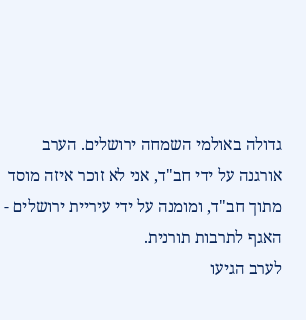גדולה באולמי השמחה ירושלים. הערב אורגנה על ידי חב"ד, אני לא זוכר איזה מוסד מתוך חב"ד, ומומנה על ידי עיריית ירושלים - האגף לתרבות תורנית.
לערב הגיעו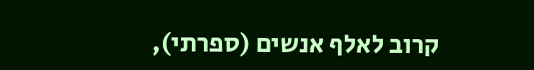קרוב לאלף אנשים (ספרתי),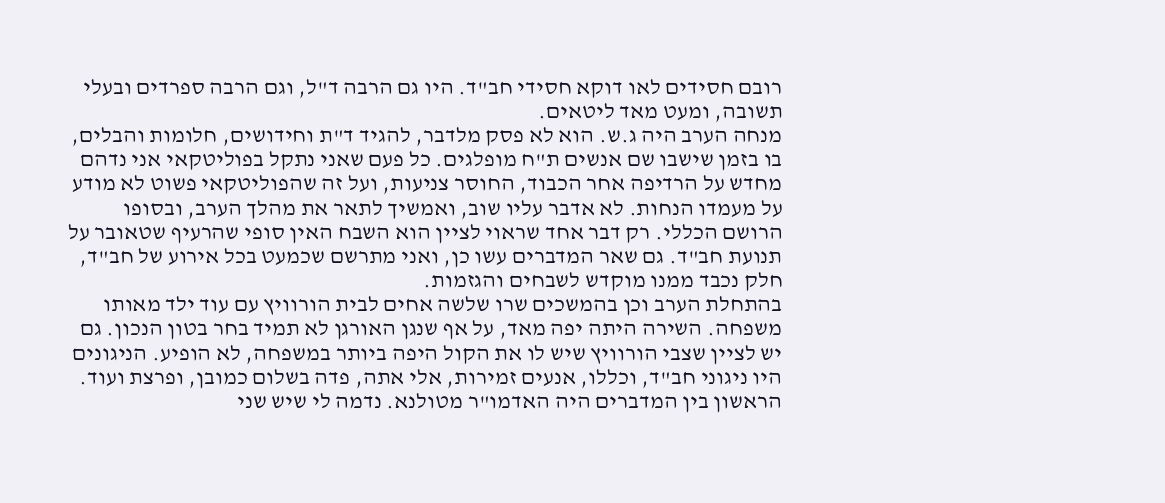רובם חסידים לאו דוקא חסידי חב"ד. היו גם הרבה ד"ל, וגם הרבה ספרדים ובעלי תשובה, ומעט מאד ליטאים.
מנחה הערב היה ג.ש. הוא לא פסק מלדבר, להגיד ד"ת וחידושים, חלומות והבלים, בו בזמן שישבו שם אנשים ת"ח מופלגים. כל פעם שאני נתקל בפוליטקאי אני נדהם מחדש על הרדיפה אחר הכבוד, החוסר צניעות, ועל זה שהפוליטקאי פשוט לא מודע על מעמדו הנחות. לא אדבר עליו שוב, ואמשיך לתאר את מהלך הערב, ובסופו הרושם הכללי. רק דבר אחד שראוי לציין הוא השבח האין סופי שהרעיף שטאובר על תנועת חב"ד. גם שאר המדברים עשו כן, ואני מתרשם שכמעט בכל אירוע של חב"ד, חלק נכבד ממנו מוקדש לשבחים והגזמות.
בהתחלת הערב וכן בהמשכים שרו שלשה אחים לבית הורוויץ עם עוד ילד מאותו משפחה. השירה היתה יפה מאד, על אף שנגן האורגן לא תמיד בחר בטון הנכון. גם יש לציין שצבי הורוויץ שיש לו את הקול היפה ביותר במשפחה, לא הופיע. הניגונים היו ניגוני חב"ד, וכללו, אנעים זמירות, אלי אתה, פדה בשלום כמובן, ופרצת ועוד.
הראשון בין המדברים היה האדמו"ר מטולנא. נדמה לי שיש שני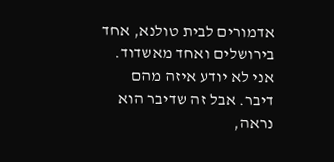אדמורים לבית טולנא, אחד בירושלים ואחד מאשדוד. אני לא יודע איזה מהם דיבר. אבל זה שדיבר הוא נראה,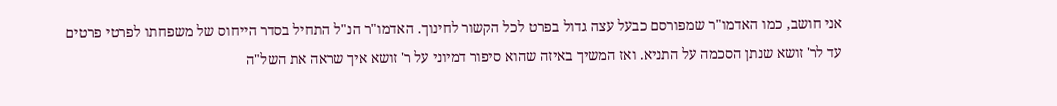אני חושב, כמו האדמו"ר שמפורסם כבעל עצה גדול בפרט לכל הקשור לחינוך. האדמו"ר הנ"ל התחיל בסדר הייחוס של משפחתו לפרטי פרטים עד לר' זושא שנתן הסכמה על התניא. ואז המשיך באיזה שהוא סיפור דמיוני על ר' זושא איך שראה את השל"ה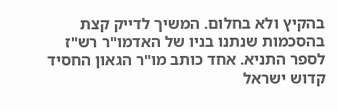בהקיץ ולא בחלום. המשיך לדייק קצת בהסכמות שנתנו בניו של האדמו"ר רש"ז לספר התניא. אחד כותב מו"ר הגאון החסיד קדוש ישראל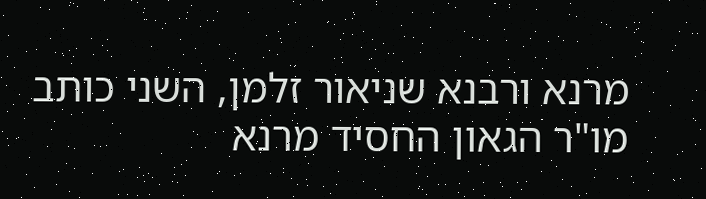מרנא ורבנא שניאור זלמן, השני כותב מו"ר הגאון החסיד מרנא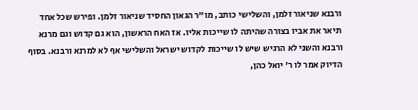ורבנא שניאור זלמן, והשלישי כותב, מו"ר הגאון החסיד שניאור זלמן. ופירש שכל אחד תיאר את אביו בצורה שהיתה לו שייכות אליו. אז האח הראשון, הוא גם קדוש וגם מרנא ורבנא והשני לא הרגיש שיש לו שייכות לקדוש ישראל והשלישי אף לא למרנא ורבנא. בסוף הדיוק אמר לו ר' יואל כהן,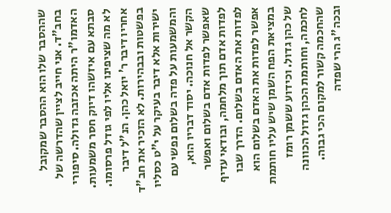שההסבר שלו הוא ההסבר שמקובל בחב"ד. אני חייב לציין שהדרשה של האדמו"ר היתה אכזבה גדולה. סיפורי סבתא עם איזשהו דיוק חסר משמעות. לא מה שציפינו אליו לפי גודל פרסומו.
אחריו דיבר ר' יואל כהן. הנ"ל דיבר בפשטות ובבהירות. לא הזכיר את חב"ד ישירות אלא דיבר בעיקר על י"ט כסליו והמשמעות על פדה בשלום נפשי עם הקשר אל חנוכה. יסוד דבריו הוא, שאפשר לפדות אדם בשלום ואפשר לפדות אדם תוך מלחמה, ובודאי עדיף לפדות את האדם בשלום. הדרך שבו אפשר לפדות את האדם בשלום הוא במציאת הפח השמן שיש עליו חותמת של כהן גדול. וכידוע ששמן רומז לחכמה, וחותמת הכהן גדול הכוונה שהחכמה קשור למקום הכי גבוה. ובכה"ג הרי שפדה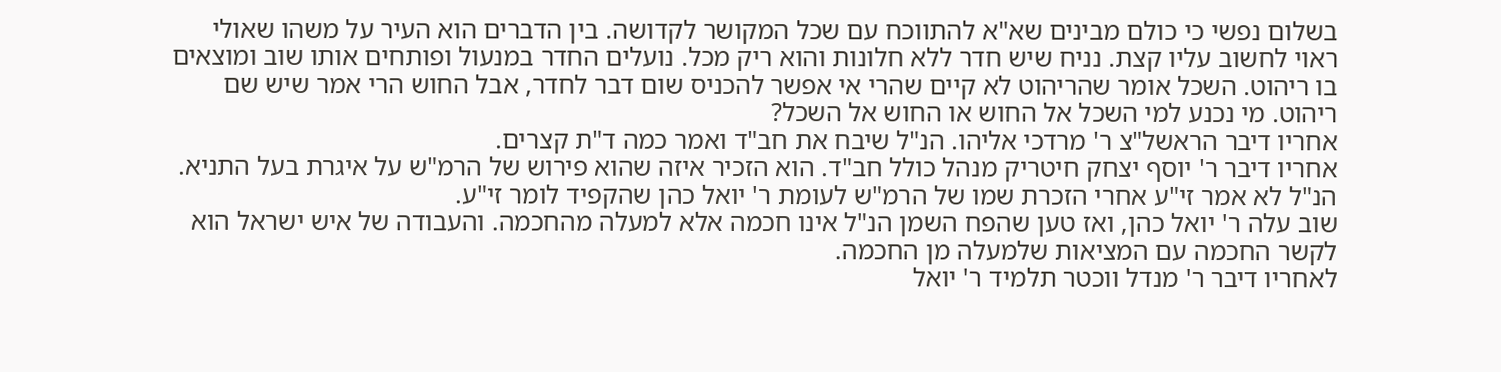בשלום נפשי כי כולם מבינים שא"א להתווכח עם שכל המקושר לקדושה. בין הדברים הוא העיר על משהו שאולי ראוי לחשוב עליו קצת. נניח שיש חדר ללא חלונות והוא ריק מכל. נועלים החדר במנעול ופותחים אותו שוב ומוצאים בו ריהוט. השכל אומר שהריהוט לא קיים שהרי אי אפשר להכניס שום דבר לחדר, אבל החוש הרי אמר שיש שם ריהוט. מי נכנע למי השכל אל החוש או החוש אל השכל?
אחריו דיבר הראשל"צ ר' מרדכי אליהו. הנ"ל שיבח את חב"ד ואמר כמה ד"ת קצרים.
אחריו דיבר ר' יוסף יצחק חיטריק מנהל כולל חב"ד. הוא הזכיר איזה שהוא פירוש של הרמ"ש על איגרת בעל התניא. הנ"ל לא אמר זי"ע אחרי הזכרת שמו של הרמ"ש לעומת ר' יואל כהן שהקפיד לומר זי"ע.
שוב עלה ר' יואל כהן, ואז טען שהפח השמן הנ"ל אינו חכמה אלא למעלה מהחכמה. והעבודה של איש ישראל הוא לקשר החכמה עם המציאות שלמעלה מן החכמה.
לאחריו דיבר ר' מנדל ווכטר תלמיד ר' יואל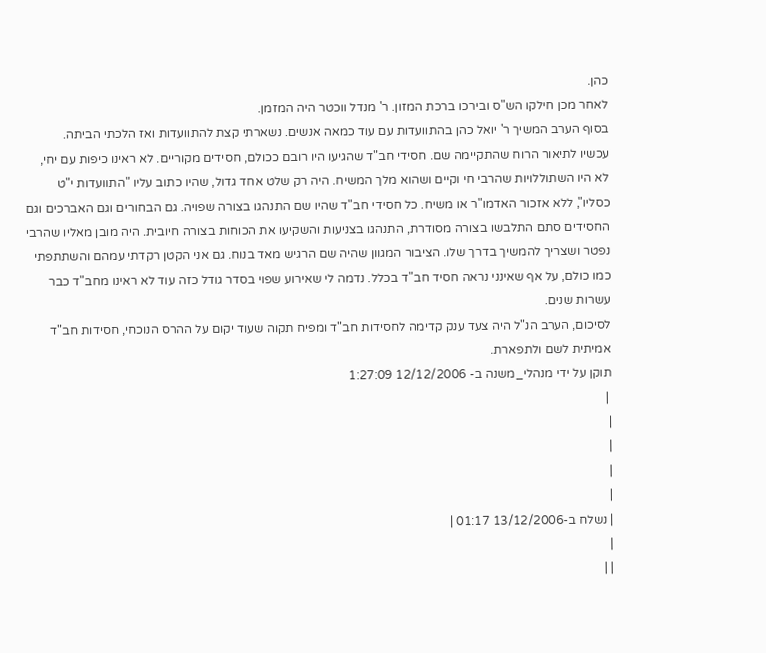כהן.
לאחר מכן חילקו הש"ס ובירכו ברכת המזון. ר' מנדל ווכטר היה המזמן.
בסוף הערב המשיך ר' יואל כהן בהתוועדות עם עוד כמאה אנשים. נשארתי קצת להתוועדות ואז הלכתי הביתה.
עכשיו לתיאור הרוח שהתקיימה שם. חסידי חב"ד שהגיעו היו רובם ככולם, חסידים מקוריים. לא ראינו כיפות עם יחי, לא היו השתוללויות שהרבי חי וקיים ושהוא מלך המשיח. היה רק שלט אחד גדול, שהיו כתוב עליו "התוועדות י"ט כסליו", ללא אזכור האדמו"ר או משיח. כל חסידי חב"ד שהיו שם התנהגו בצורה שפויה. גם הבחורים וגם האברכים וגם החסידים סתם התלבשו בצורה מסודרת, התנהגו בצניעות והשקיעו את הכוחות בצורה חיובית. היה מובן מאליו שהרבי נפטר ושצריך להמשיך בדרך שלו. הציבור המגוון שהיה שם הרגיש מאד בנוח. גם אני הקטן רקדתי עמהם והשתתפתי כמו כולם, על אף שאינני נראה חסיד חב"ד בכלל. נדמה לי שאירוע שפוי בסדר גודל כזה עוד לא ראינו מחב"ד כבר עשרות שנים.
לסיכום, הערב הנ"ל היה צעד ענק קדימה לחסידות חב"ד ומפיח תקוה שעוד יקום על ההרס הנוכחי, חסידות חב"ד אמיתית לשם ולתפארת.
תוקן על ידי מנהלי_משנה ב- 12/12/2006 1:27:09
 |
|
|
|
|
| נשלח ב-13/12/2006 01:17 |
|
| |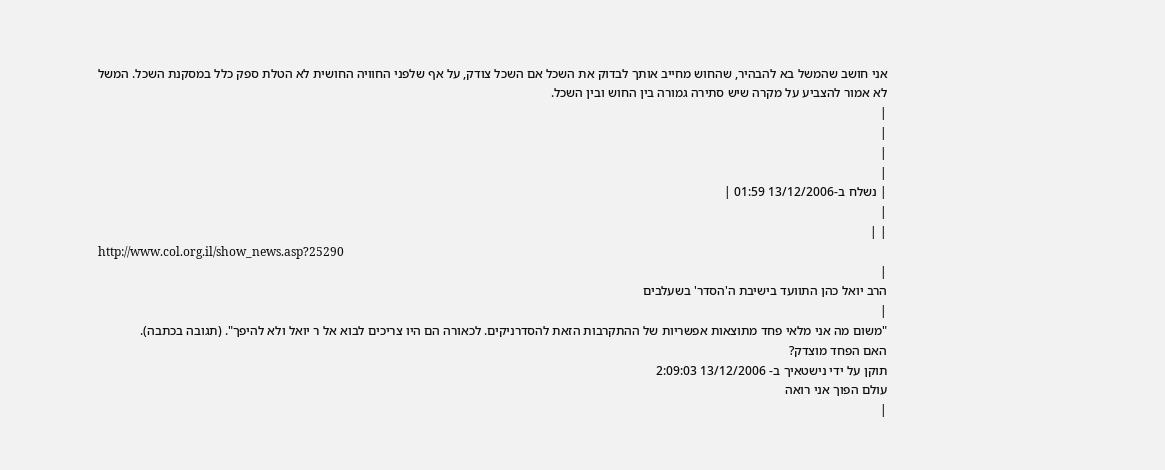אני חושב שהמשל בא להבהיר, שהחוש מחייב אותך לבדוק את השכל אם השכל צודק, על אף שלפני החוויה החושית לא הטלת ספק כלל במסקנת השכל. המשל לא אמור להצביע על מקרה שיש סתירה גמורה בין החוש ובין השכל.
|
|
|
|
| נשלח ב-13/12/2006 01:59 |
|
| |
http://www.col.org.il/show_news.asp?25290
|
הרב יואל כהן התוועד בישיבת ה'הסדר' בשעלבים
|
"משום מה אני מלאי פחד מתוצאות אפשריות של ההתקרבות הזאת להסדרניקים. לכאורה הם היו צריכים לבוא אל ר יואל ולא להיפך". (תגובה בכתבה).
האם הפחד מוצדק?
תוקן על ידי נישטאיך ב- 13/12/2006 2:09:03
עולם הפוך אני רואה
|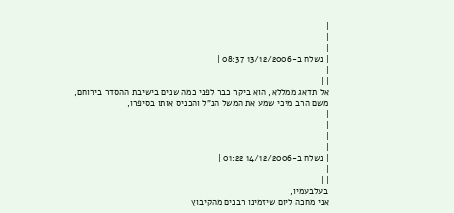|
|
|
| נשלח ב-13/12/2006 08:37 |
|
| |
אל תדאג ממללא, הוא ביקר כבר לפני כמה שנים בישיבת ההסדר בירוחם,
משם הרב מיכי שמע את המשל הנ"ל והכניס אותו בסיפרו,
|
|
|
|
| נשלח ב-14/12/2006 01:22 |
|
| |
בעלבעמיו,
אני מחכה ליום שיזמינו רבנים מהקיבוץ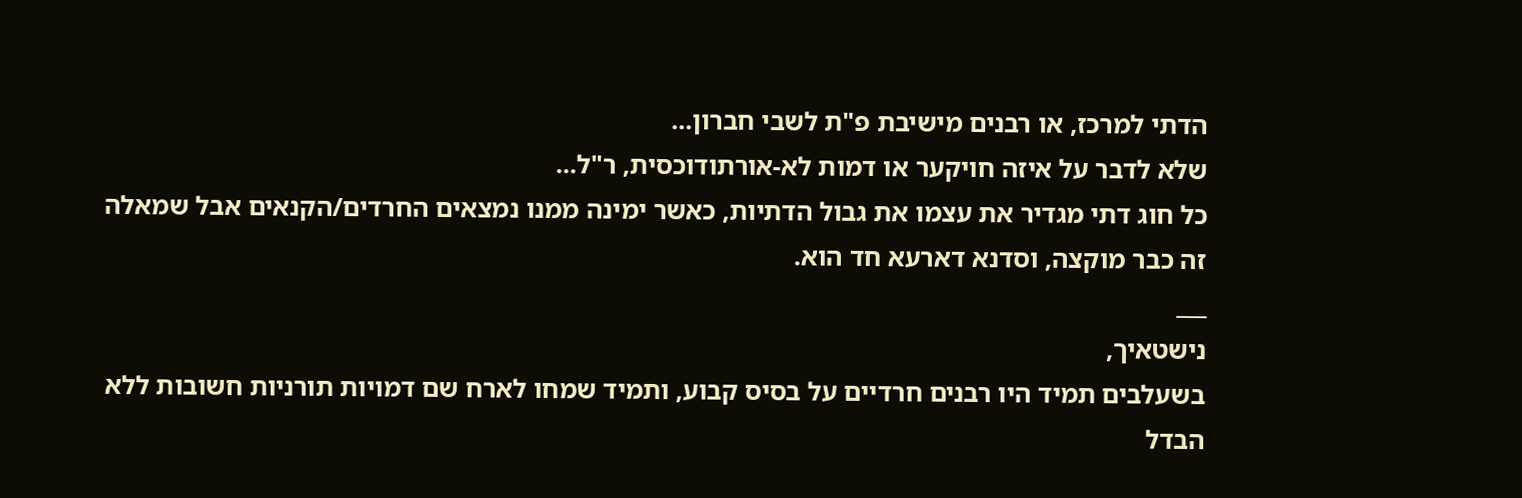הדתי למרכז, או רבנים מישיבת פ"ת לשבי חברון...
שלא לדבר על איזה חויקער או דמות לא-אורתודוכסית, ר"ל...
כל חוג דתי מגדיר את עצמו את גבול הדתיות, כאשר ימינה ממנו נמצאים החרדים/הקנאים אבל שמאלה זה כבר מוקצה, וסדנא דארעא חד הוא.
___
נישטאיך,
בשעלבים תמיד היו רבנים חרדיים על בסיס קבוע, ותמיד שמחו לארח שם דמויות תורניות חשובות ללא הבדל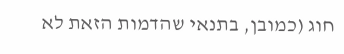חוג (כמובן, בתנאי שהדמות הזאת לא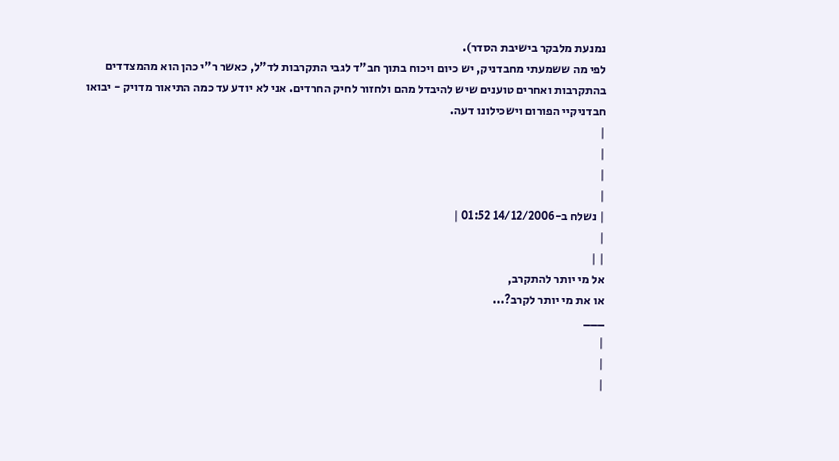נמנעת מלבקר בישיבת הסדר).
לפי מה ששמעתי מחבדניק, יש כיום ויכוח בתוך חב"ד לגבי התקרבות לד"ל, כאשר ר"י כהן הוא מהמצדדים בהתקרבות ואחרים טוענים שיש להיבדל מהם ולחזור לחיק החרדים. אני לא יודע עד כמה התיאור מדויק - יבואו חבדניקיי הפורום וישכילונו דעה.
|
|
|
|
| נשלח ב-14/12/2006 01:52 |
|
| |
אל מי יותר להתקרב,
או את מי יותר לקרב?...
___
|
|
|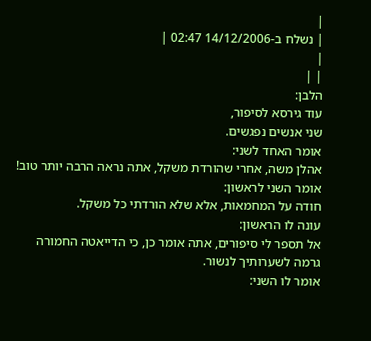|
| נשלח ב-14/12/2006 02:47 |
|
| |
הלבן:
עוד גירסא לסיפור,
שני אנשים נפגשים.
אומר האחד לשני:
אהלן משה, אחרי שהורדת משקל, אתה נראה הרבה יותר טוב!
אומר השני לראשון:
חודה על המחמאות, אלא שלא הורדתי כל משקל.
עונה לו הראשון:
אל תספר לי סיפורים, אתה אומר כן, כי הדייאטה החמורה גרמה לשערותיך לנשור.
אומר לו השני: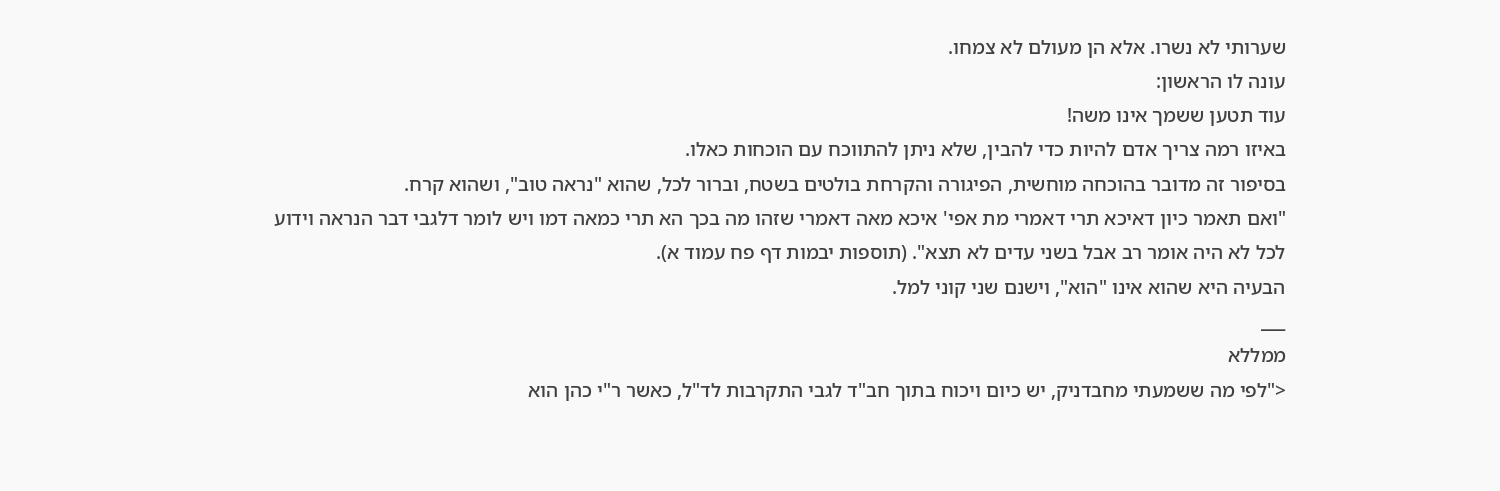שערותי לא נשרו. אלא הן מעולם לא צמחו.
עונה לו הראשון:
עוד תטען ששמך אינו משה!
באיזו רמה צריך אדם להיות כדי להבין, שלא ניתן להתווכח עם הוכחות כאלו.
בסיפור זה מדובר בהוכחה מוחשית, הפיגורה והקרחת בולטים בשטח, וברור לכל, שהוא "נראה טוב", ושהוא קרח.
"ואם תאמר כיון דאיכא תרי דאמרי מת אפי' איכא מאה דאמרי שזהו מה בכך הא תרי כמאה דמו ויש לומר דלגבי דבר הנראה וידוע לכל לא היה אומר רב אבל בשני עדים לא תצא". (תוספות יבמות דף פח עמוד א).
הבעיה היא שהוא אינו "הוא", וישנם שני קוני למל.
___
ממללא
<"לפי מה ששמעתי מחבדניק, יש כיום ויכוח בתוך חב"ד לגבי התקרבות לד"ל, כאשר ר"י כהן הוא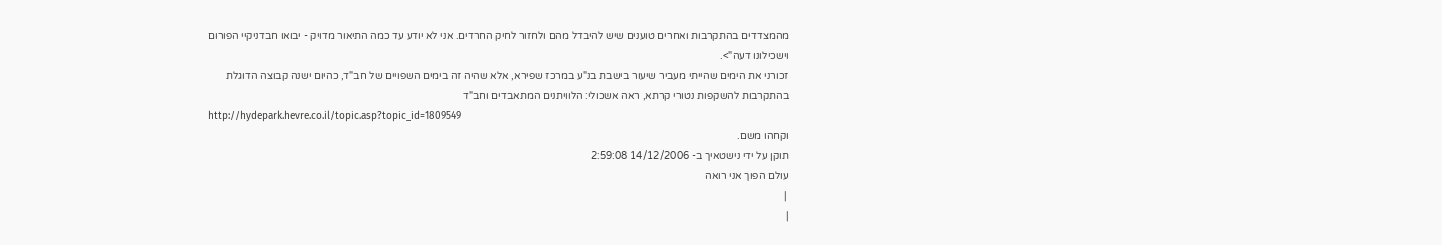מהמצדדים בהתקרבות ואחרים טוענים שיש להיבדל מהם ולחזור לחיק החרדים. אני לא יודע עד כמה התיאור מדויק - יבואו חבדניקיי הפורום וישכילונו דעה">.
זכורני את הימים שהייתי מעביר שיעור בישבת בנ"ע במרכז שפירא, אלא שהיה זה בימים השפויים של חב"ד, כהיום ישנה קבוצה הדוגלת בהתקרבות להשקפות נטורי קרתא, ראה אשכולי: הלוויתנים המתאבדים וחב"ד
http://hydepark.hevre.co.il/topic.asp?topic_id=1809549
וקחהו משם.
תוקן על ידי נישטאיך ב- 14/12/2006 2:59:08
עולם הפוך אני רואה
 |
|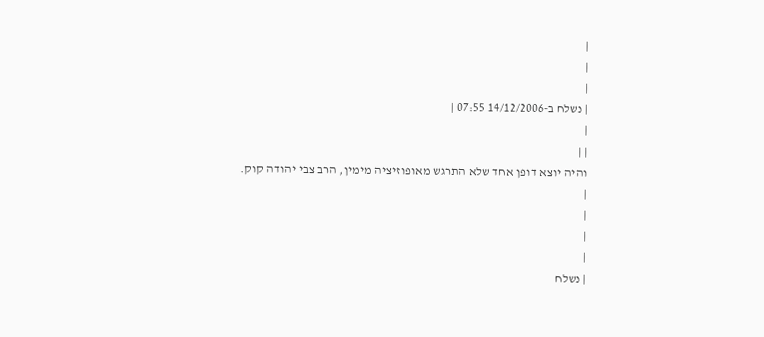|
|
|
| נשלח ב-14/12/2006 07:55 |
|
| |
והיה יוצא דופן אחד שלא התרגש מאופוזיציה מימין, הרב צבי יהודה קוק.
|
|
|
|
| נשלח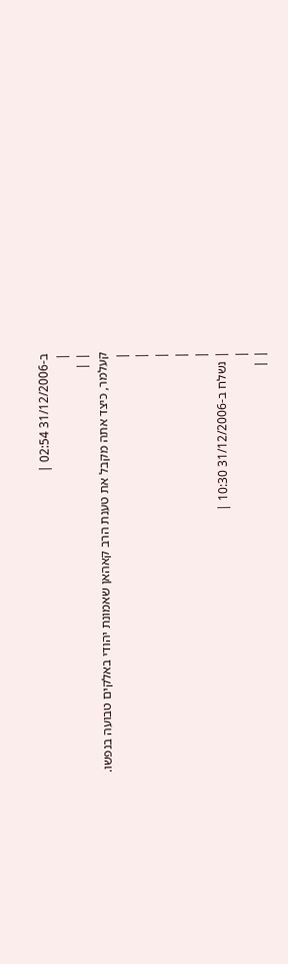ב-31/12/2006 02:54 |
|
| |
קעלמר, כיצד אתה מקבל את טענת הרב קאהאן שאמונת יהודי באלקים טבועה בנפשו.
|
|
|
|
|
| נשלח ב-31/12/2006 10:30 |
|
| |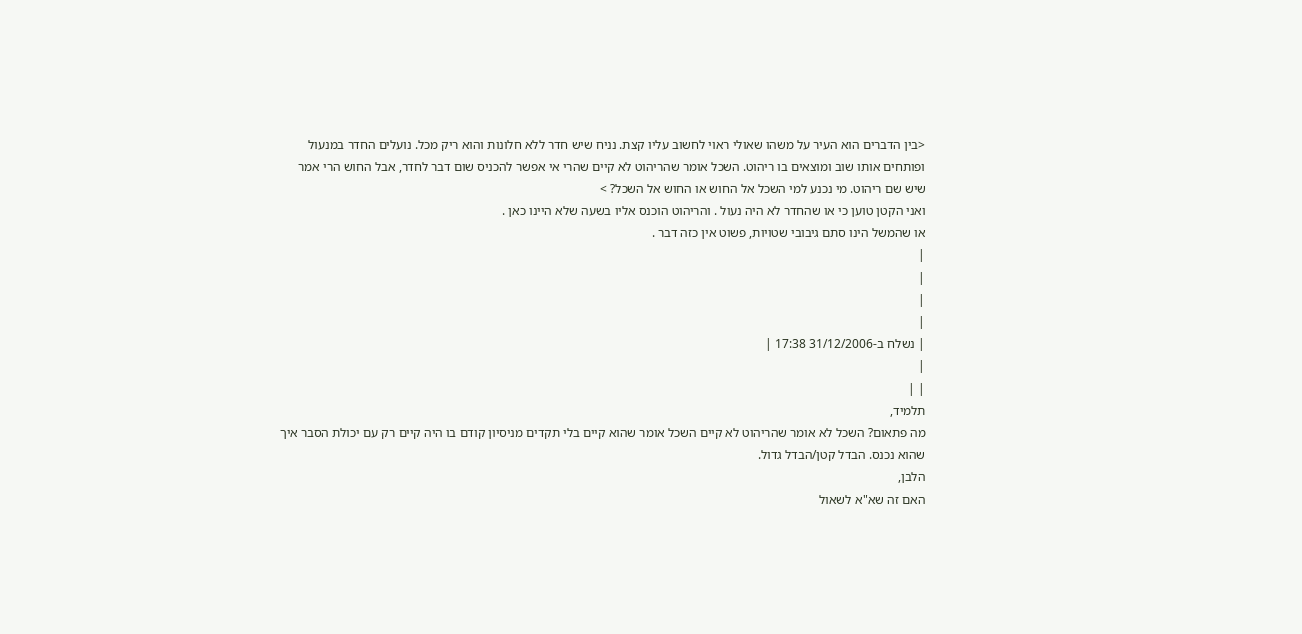<בין הדברים הוא העיר על משהו שאולי ראוי לחשוב עליו קצת. נניח שיש חדר ללא חלונות והוא ריק מכל. נועלים החדר במנעול ופותחים אותו שוב ומוצאים בו ריהוט. השכל אומר שהריהוט לא קיים שהרי אי אפשר להכניס שום דבר לחדר, אבל החוש הרי אמר שיש שם ריהוט. מי נכנע למי השכל אל החוש או החוש אל השכל? >
ואני הקטן טוען כי או שהחדר לא היה נעול . והריהוט הוכנס אליו בשעה שלא היינו כאן .
או שהמשל הינו סתם גיבובי שטויות, פשוט אין כזה דבר .
|
|
|
|
| נשלח ב-31/12/2006 17:38 |
|
| |
תלמיד,
מה פתאום? השכל לא אומר שהריהוט לא קיים השכל אומר שהוא קיים בלי תקדים מניסיון קודם בו היה קיים רק עם יכולת הסבר איך שהוא נכנס. הבדל קטן/הבדל גדול.
הלבן,
האם זה שא"א לשאול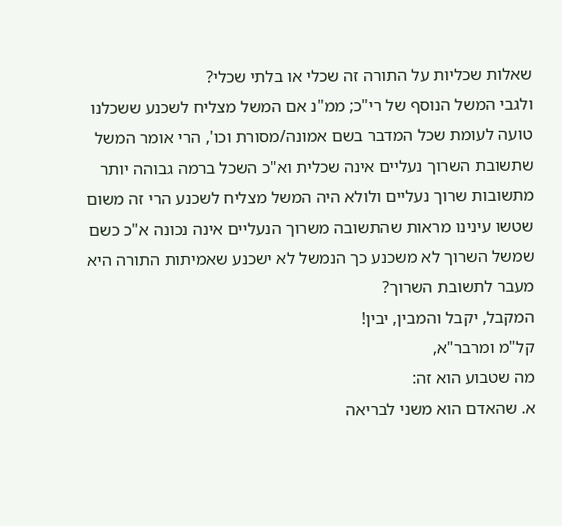שאלות שכליות על התורה זה שכלי או בלתי שכלי?
ולגבי המשל הנוסף של רי"כ; ממ"נ אם המשל מצליח לשכנע ששכלנו טועה לעומת שכל המדבר בשם אמונה/מסורת וכו', הרי אומר המשל שתשובת השרוך נעליים אינה שכלית וא"כ השכל ברמה גבוהה יותר מתשובות שרוך נעליים ולולא היה המשל מצליח לשכנע הרי זה משום שטשו עינינו מראות שהתשובה משרוך הנעליים אינה נכונה א"כ כשם שמשל השרוך לא משכנע כך הנמשל לא ישכנע שאמיתות התורה היא מעבר לתשובת השרוך?
המקבל, יקבל והמבין, יבין!
קל"מ ומרבר"א,
מה שטבוע הוא זה:
א. שהאדם הוא משני לבריאה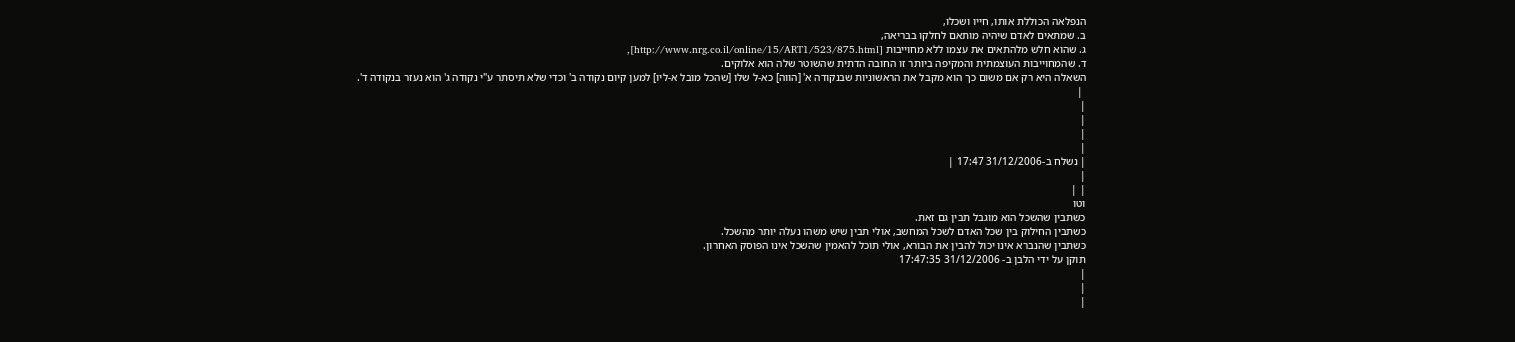הנפלאה הכוללת אותו, חייו ושכלו,
ב. שמתאים לאדם שיהיה מותאם לחלקו בבריאה,
ג. שהוא חלש מלהתאים את עצמו ללא מחוייבות [http://www.nrg.co.il/online/15/ART1/523/875.html],
ד. שהמחוייבות העוצמתית והמקיפה ביותר זו החובה הדתית שהשוטר שלה הוא אלוקים.
השאלה היא רק אם משום כך הוא מקבל את הראשוניות שבנקודה א' [הווה] כא-ל שלו [שהכל מובל א-ליו] למען קיום נקודה ב' וכדי שלא תיסתר ע"י נקודה ג' הוא נעזר בנקודה ד'.
 |
|
|
|
|
| נשלח ב-31/12/2006 17:47 |
|
| |
וטו
כשתבין שהשכל הוא מוגבל תבין גם זאת.
כשתבין החילוק בין שכל האדם לשכל המחשב, אולי תבין שיש משהו נעלה יותר מהשכל.
כשתבין שהנברא אינו יכול להבין את הבורא, אולי תוכל להאמין שהשכל אינו הפוסק האחרון.
תוקן על ידי הלבן ב- 31/12/2006 17:47:35
|
|
|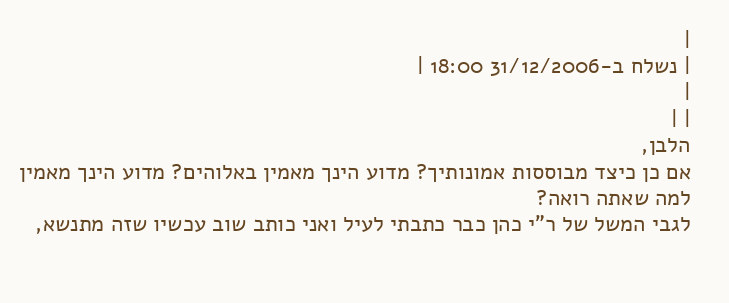|
| נשלח ב-31/12/2006 18:00 |
|
| |
הלבן,
אם כן כיצד מבוססות אמונותיך? מדוע הינך מאמין באלוהים? מדוע הינך מאמין למה שאתה רואה?
לגבי המשל של ר"י כהן כבר כתבתי לעיל ואני כותב שוב עכשיו שזה מתנשא,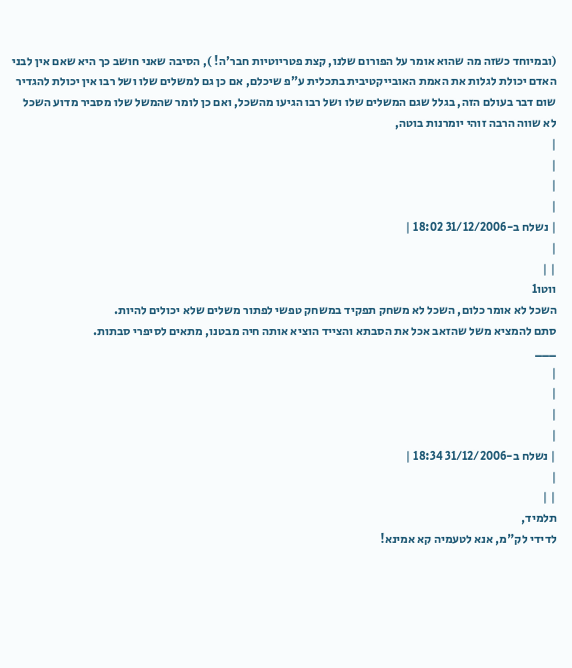(ובמיוחד כשזה מה שהוא אומר על הפורום שלנו, קצת פטריוטיות חבר'ה! ), הסיבה שאני חושב כך היא שאם אין לבני האדם יכולת לגלות את האמת האובייקטיבית בתכלית ע"פ שיכלם, אם כן גם למשלים שלו ושל רבו אין יכולת להגדיר שום דבר בעולם הזה, בגלל שגם המשלים שלו ושל רבו הגיעו מהשכל, ואם כן לומר שהמשל שלו מסביר מדוע השכל לא שווה הרבה זוהי יומרנות בוטה,
|
|
|
|
| נשלח ב-31/12/2006 18:02 |
|
| |
ווטו1
השכל לא אומר כלום, השכל לא משחק תפקיד במשחק טפשי לפתור משלים שלא יכולים להיות.
סתם להמציא משל שהזאב אכל את הסבתא והצייד הוציא אותה חיה מבטנו, מתאים לסיפרי סבתות.
___
|
|
|
|
| נשלח ב-31/12/2006 18:34 |
|
| |
תלמיד,
לדידי לק"מ, אנא לטעמיה קא אמינא!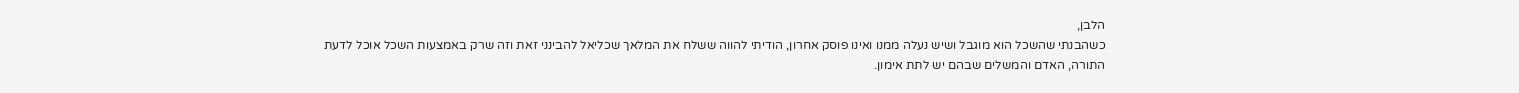הלבן,
כשהבנתי שהשכל הוא מוגבל ושיש נעלה ממנו ואינו פוסק אחרון, הודיתי להווה ששלח את המלאך שכליאל להבינני זאת וזה שרק באמצעות השכל אוכל לדעת התורה, האדם והמשלים שבהם יש לתת אימון.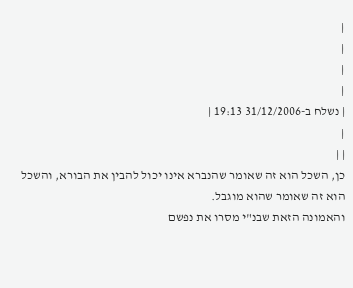|
|
|
|
| נשלח ב-31/12/2006 19:13 |
|
| |
כן, השכל הוא זה שאומר שהנברא אינו יכול להבין את הבורא, והשכל הוא זה שאומר שהוא מוגבל.
והאמונה הזאת שבנ"י מסרו את נפשם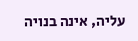עליה, אינה בנויה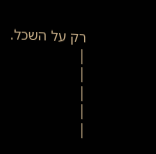רק על השכל.
|
|
|
|
|